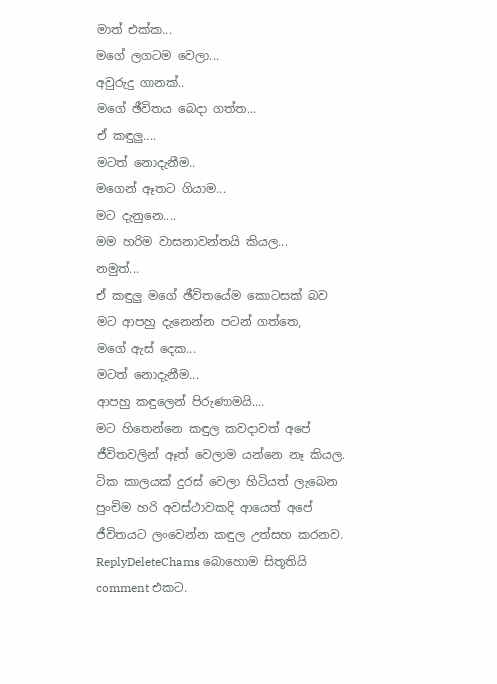මාත් එක්ක...
මගේ ලගටම වෙලා...
අවුරුදු ගානක්..
මගේ ඡීවිතය බෙදා ගත්ත...
ඒ කඳුලු....
මටත් නොදැනීම..
මගෙන් ඈතට ගියාම...
මට දැනුනෙ....
මම හරිම වාසනාවන්තයි කියල...
නමුත්...
ඒ කඳුලු මගේ ඡීවිතයේම කොටසක් බව
මට ආපහු දැනෙන්න පටන් ගත්තෙ,
මගේ ඇස් දෙක...
මටත් නොදැනීම...
ආපහු කඳුලෙන් පිරුණාමයි....
මට හිතෙන්නෙ කඳුල කවදාවත් අපේ ජීවිතවලින් ඈත් වෙලාම යන්නෙ නෑ කියල. ටික කාලයක් දුරස් වෙලා හිටියත් ලැබෙන පුංචිම හරි අවස්ථාවකදි ආයෙත් අපේ ජීවිතයට ලංවෙන්න කඳුල උත්සහ කරනව.
ReplyDeleteChams බොහොම සිතූතියි comment එකට.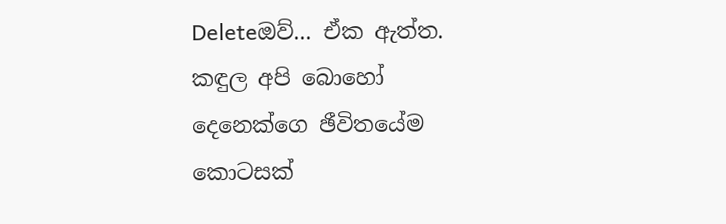Deleteඔව්... ඒක ඇත්ත. කඳුල අපි බොහෝ දෙනෙක්ගෙ ඡීවිතයේම කොටසක්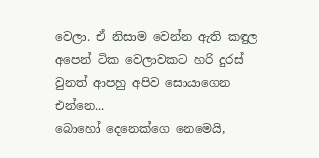වෙලා. ඒ නිසාම වෙන්න ඇති කඳුල අපෙන් ටික වෙලාවකට හරි දුරස් වුනත් ආපහු අපිව සොයාගෙන එන්නෙ...
බොහෝ දෙනෙක්ගෙ නෙමෙයි,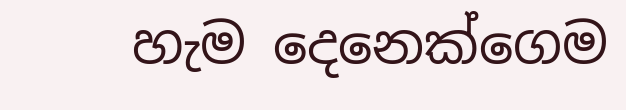හැම දෙනෙක්ගෙම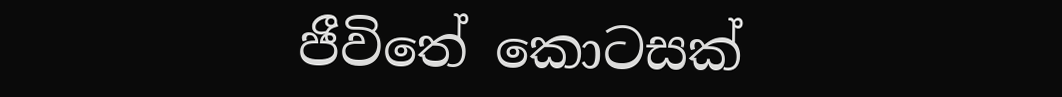ජීවිතේ කොටසක්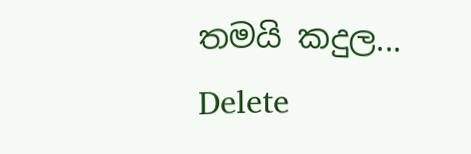තමයි කදුල...
Delete